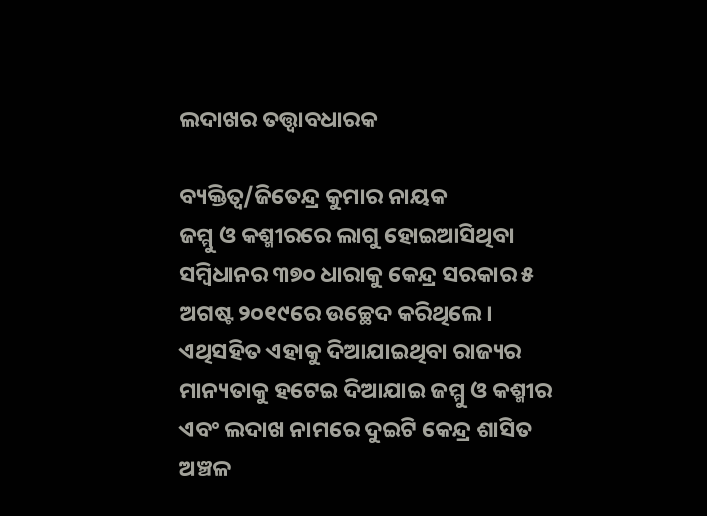ଲଦାଖର ତତ୍ତ୍ୱାବଧାରକ

ବ୍ୟକ୍ତିତ୍ୱ/ଜିତେନ୍ଦ୍ର କୁମାର ନାୟକ
ଜମ୍ମୁ ଓ କଶ୍ମୀରରେ ଲାଗୁ ହୋଇଆସିଥିବା ସମ୍ବିଧାନର ୩୭୦ ଧାରାକୁ କେନ୍ଦ୍ର ସରକାର ୫ ଅଗଷ୍ଟ ୨୦୧୯ରେ ଉଚ୍ଛେଦ କରିଥିଲେ। ଏଥିସହିତ ଏହାକୁ ଦିଆଯାଇଥିବା ରାଜ୍ୟର ମାନ୍ୟତାକୁ ହଟେଇ ଦିଆଯାଇ ଜମ୍ମୁ ଓ କଶ୍ମୀର ଏବଂ ଲଦାଖ ନାମରେ ଦୁଇଟି କେନ୍ଦ୍ର ଶାସିତ ଅଞ୍ଚଳ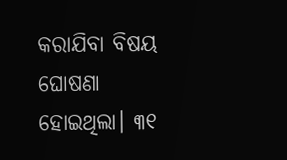କରାଯିବା ବିଷୟ ଘୋଷଣା ହୋଇଥିଲା। ୩୧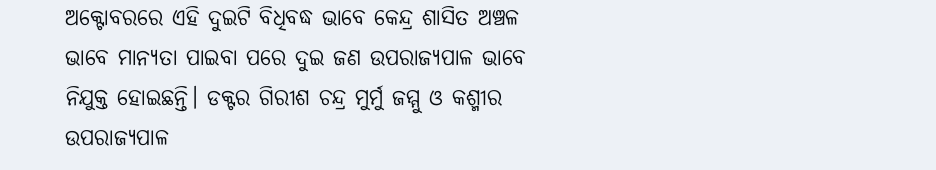ଅକ୍ଟୋବରରେ ଏହି ଦୁଇଟି ବିଧିବଦ୍ଧ ଭାବେ କେନ୍ଦ୍ର ଶାସିତ ଅଞ୍ଚଳ ଭାବେ ମାନ୍ୟତା ପାଇବା ପରେ ଦୁଇ ଜଣ ଉପରାଜ୍ୟପାଳ ଭାବେ ନିଯୁକ୍ତ ହୋଇଛନ୍ତି। ଡକ୍ଟର ଗିରୀଶ ଚନ୍ଦ୍ର ମୁର୍ମୁ ଜମ୍ମୁ ଓ କଶ୍ମୀର ଉପରାଜ୍ୟପାଳ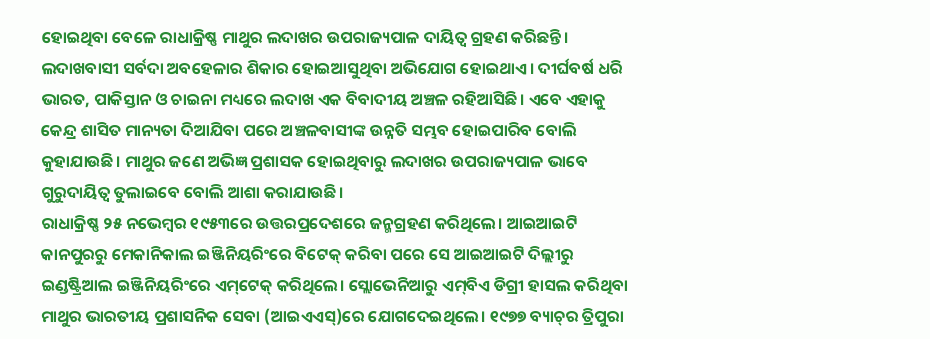ହୋଇଥିବା ବେଳେ ରାଧାକ୍ରିଷ୍ଣ ମାଥୁର ଲଦାଖର ଉପରାଜ୍ୟପାଳ ଦାୟିତ୍ୱ ଗ୍ରହଣ କରିଛନ୍ତି। ଲଦାଖବାସୀ ସର୍ବଦା ଅବହେଳାର ଶିକାର ହୋଇଆସୁଥିବା ଅଭିଯୋଗ ହୋଇଥାଏ। ଦୀର୍ଘବର୍ଷ ଧରି ଭାରତ, ପାକିସ୍ତାନ ଓ ଚାଇନା ମଧ୍ୟରେ ଲଦାଖ ଏକ ବିବାଦୀୟ ଅଞ୍ଚଳ ରହିଆସିଛି। ଏବେ ଏହାକୁ କେନ୍ଦ୍ର ଶାସିତ ମାନ୍ୟତା ଦିଆଯିବା ପରେ ଅଞ୍ଚଳବାସୀଙ୍କ ଉନ୍ନତି ସମ୍ଭବ ହୋଇପାରିବ ବୋଲି କୁହାଯାଉଛି। ମାଥୁର ଜଣେ ଅଭିଜ୍ଞ ପ୍ରଶାସକ ହୋଇଥିବାରୁ ଲଦାଖର ଉପରାଜ୍ୟପାଳ ଭାବେ ଗୁରୁଦାୟିତ୍ୱ ତୁଲାଇବେ ବୋଲି ଆଶା କରାଯାଉଛି।
ରାଧାକ୍ରିଷ୍ଣ ୨୫ ନଭେମ୍ବର ୧୯୫୩ରେ ଉତ୍ତରପ୍ରଦେଶରେ ଜନ୍ମଗ୍ରହଣ କରିଥିଲେ। ଆଇଆଇଟି କାନପୁରରୁ ମେକାନିକାଲ ଇଞ୍ଜିନିୟରିଂରେ ବିଟେକ୍‌ କରିବା ପରେ ସେ ଆଇଆଇଟି ଦିଲ୍ଲୀରୁ ଇଣ୍ଡଷ୍ଟ୍ରିଆଲ ଇଞ୍ଜିନିୟରିଂରେ ଏମ୍‌ଟେକ୍‌ କରିଥିଲେ। ସ୍ଲୋଭେନିଆରୁ ଏମ୍‌ବିଏ ଡିଗ୍ରୀ ହାସଲ କରିଥିବା ମାଥୁର ଭାରତୀୟ ପ୍ରଶାସନିକ ସେବା (ଆଇଏଏସ୍‌)ରେ ଯୋଗଦେଇଥିଲେ। ୧୯୭୭ ବ୍ୟାଚ୍‌ର ତ୍ରିପୁରା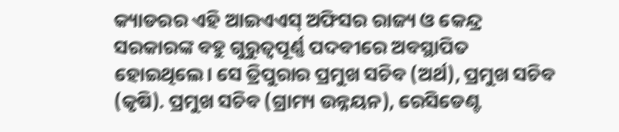କ୍ୟାଡରର ଏହି ଆଇଏଏସ୍‌ ଅଫିସର ରାଜ୍ୟ ଓ କେନ୍ଦ୍ର ସରକାରଙ୍କ ବହୁ ଗୁରୁତ୍ୱପୂର୍ଣ୍ଣ ପଦବୀରେ ଅବସ୍ଥାପିତ ହୋଇଥିଲେ। ସେ ତ୍ରିପୁରାର ପ୍ରମୁଖ ସଚିବ (ଅର୍ଥ), ପ୍ରମୁଖ ସଚିବ (କୃଷି). ପ୍ରମୁଖ ସଚିବ (ଗ୍ରାମ୍ୟ ଉନ୍ନୟନ), ରେସିଡେଣ୍ଟ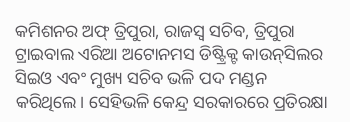କମିଶନର ଅଫ୍‌ ତ୍ରିପୁରା, ରାଜସ୍ବ ସଚିବ, ତ୍ରିପୁରା ଟ୍ରାଇବାଲ ଏରିଆ ଅଟୋନମସ ଡିଷ୍ଟ୍ରିକ୍ଟ କାଉନ୍‌ସିଲର ସିଇଓ ଏବଂ ମୁଖ୍ୟ ସଚିବ ଭଳି ପଦ ମଣ୍ଡନ କରିଥିଲେ। ସେହିଭଳି କେନ୍ଦ୍ର ସରକାରରେ ପ୍ରତିରକ୍ଷା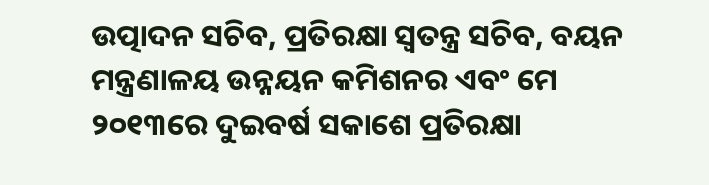ଉତ୍ପାଦନ ସଚିବ, ପ୍ରତିରକ୍ଷା ସ୍ବତନ୍ତ୍ର ସଚିବ, ବୟନ ମନ୍ତ୍ରଣାଳୟ ଉନ୍ନୟନ କମିଶନର ଏବଂ ମେ ୨୦୧୩ରେ ଦୁଇବର୍ଷ ସକାଶେ ପ୍ରତିରକ୍ଷା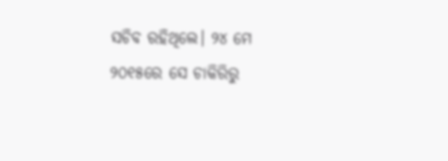ସଚିବ ରହିଥିଲେ। ୨୪ ମେ ୨୦୧୫ରେ ସେ ଚାକିରିରୁ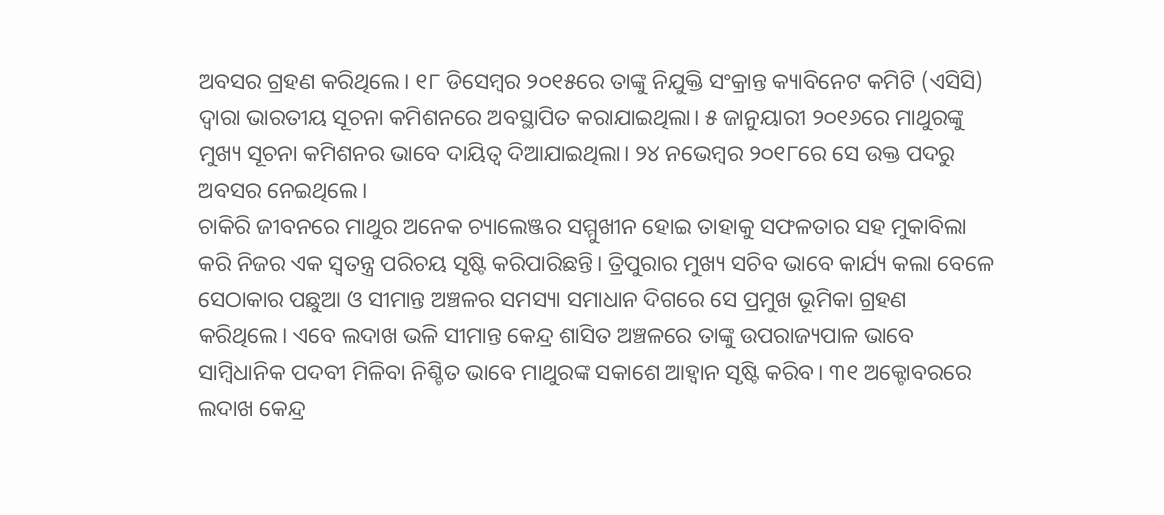ଅବସର ଗ୍ରହଣ କରିଥିଲେ। ୧୮ ଡିସେମ୍ବର ୨୦୧୫ରେ ତାଙ୍କୁ ନିଯୁକ୍ତି ସଂକ୍ରାନ୍ତ କ୍ୟାବିନେଟ କମିଟି (ଏସିସି) ଦ୍ୱାରା ଭାରତୀୟ ସୂଚନା କମିଶନରେ ଅବସ୍ଥାପିତ କରାଯାଇଥିଲା। ୫ ଜାନୁୟାରୀ ୨୦୧୬ରେ ମାଥୁରଙ୍କୁ ମୁଖ୍ୟ ସୂଚନା କମିଶନର ଭାବେ ଦାୟିତ୍ୱ ଦିଆଯାଇଥିଲା। ୨୪ ନଭେମ୍ବର ୨୦୧୮ରେ ସେ ଉକ୍ତ ପଦରୁ ଅବସର ନେଇଥିଲେ।
ଚାକିରି ଜୀବନରେ ମାଥୁର ଅନେକ ଚ୍ୟାଲେଞ୍ଜର ସମ୍ମୁଖୀନ ହୋଇ ତାହାକୁ ସଫଳତାର ସହ ମୁକାବିଲା କରି ନିଜର ଏକ ସ୍ବତନ୍ତ୍ର ପରିଚୟ ସୃଷ୍ଟି କରିପାରିଛନ୍ତି। ତ୍ରିପୁରାର ମୁଖ୍ୟ ସଚିବ ଭାବେ କାର୍ଯ୍ୟ କଲା ବେଳେ ସେଠାକାର ପଛୁଆ ଓ ସୀମାନ୍ତ ଅଞ୍ଚଳର ସମସ୍ୟା ସମାଧାନ ଦିଗରେ ସେ ପ୍ରମୁଖ ଭୂମିକା ଗ୍ରହଣ କରିଥିଲେ। ଏବେ ଲଦାଖ ଭଳି ସୀମାନ୍ତ କେନ୍ଦ୍ର ଶାସିତ ଅଞ୍ଚଳରେ ତାଙ୍କୁ ଉପରାଜ୍ୟପାଳ ଭାବେ ସାମ୍ବିଧାନିକ ପଦବୀ ମିଳିବା ନିଶ୍ଚିତ ଭାବେ ମାଥୁରଙ୍କ ସକାଶେ ଆହ୍ବାନ ସୃଷ୍ଟି କରିବ। ୩୧ ଅକ୍ଟୋବରରେ ଲଦାଖ କେନ୍ଦ୍ର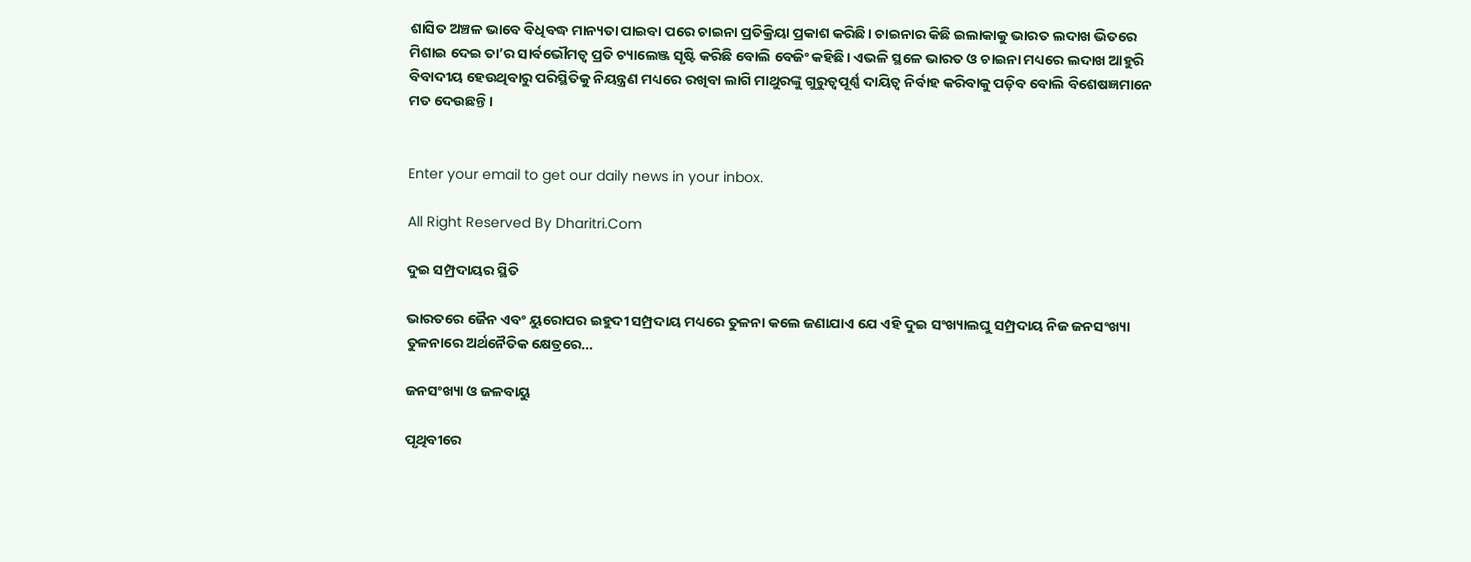ଶାସିତ ଅଞ୍ଚଳ ଭାବେ ବିଧିବଦ୍ଧ ମାନ୍ୟତା ପାଇବା ପରେ ଚାଇନା ପ୍ରତିକ୍ରିୟା ପ୍ରକାଶ କରିଛି। ଚାଇନାର କିଛି ଇଲାକାକୁ ଭାରତ ଲଦାଖ ଭିତରେ ମିଶାଇ ଦେଇ ତା’ର ସାର୍ବଭୌମତ୍ୱ ପ୍ରତି ଚ୍ୟାଲେଞ୍ଜ ସୃଷ୍ଟି କରିଛି ବୋଲି ବେଜିଂ କହିଛି। ଏଭଳି ସ୍ଥଳେ ଭାରତ ଓ ଚାଇନା ମଧ୍ୟରେ ଲଦାଖ ଆହୁରି ବିବାଦୀୟ ହେଉଥିବାରୁ ପରିସ୍ଥିତିକୁ ନିୟନ୍ତ୍ରଣ ମଧ୍ୟରେ ରଖିବା ଲାଗି ମାଥୁରଙ୍କୁ ଗୁରୁତ୍ୱପୂର୍ଣ୍ଣ ଦାୟିତ୍ୱ ନିର୍ବାହ କରିବାକୁ ପଡ଼ିବ ବୋଲି ବିଶେଷଜ୍ଞମାନେ ମତ ଦେଉଛନ୍ତି।


Enter your email to get our daily news in your inbox.

All Right Reserved By Dharitri.Com

ଦୁଇ ସମ୍ପ୍ରଦାୟର ସ୍ଥିତି

ଭାରତରେ ଜୈନ ଏବଂ ୟୁରୋପର ଇହୁଦୀ ସମ୍ପ୍ରଦାୟ ମଧ୍ୟରେ ତୁଳନା କଲେ ଜଣାଯାଏ ଯେ ଏହି ଦୁଇ ସଂଖ୍ୟାଲଘୁ ସମ୍ପ୍ରଦାୟ ନିଜ ଜନସଂଖ୍ୟା ତୁଳନାରେ ଅର୍ଥନୈତିକ କ୍ଷେତ୍ରରେ…

ଜନସଂଖ୍ୟା ଓ ଜଳବାୟୁ

ପୃଥିବୀରେ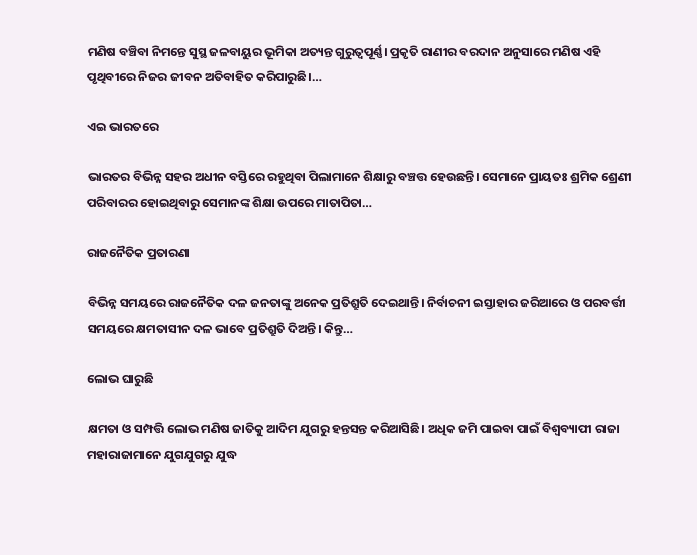ମଣିଷ ବଞ୍ଚିବା ନିମନ୍ତେ ସୁସ୍ଥ ଜଳବାୟୁର ଭୂମିକା ଅତ୍ୟନ୍ତ ଗୁରୁତ୍ୱପୂର୍ଣ୍ଣ। ପ୍ରକୃତି ରାଣୀର ବରଦାନ ଅନୁସାରେ ମଣିଷ ଏହି ପୃଥିବୀରେ ନିଜର ଜୀବନ ଅତିବାହିତ କରିପାରୁଛି।…

ଏଇ ଭାରତରେ

ଭାରତର ବିଭିନ୍ନ ସହର ଅଧୀନ ବସ୍ତିରେ ରହୁଥିବା ପିଲାମାନେ ଶିକ୍ଷାରୁ ବଞ୍ଚତ୍ତ ହେଉଛନ୍ତି। ସେମାନେ ପ୍ରାୟତଃ ଶ୍ରମିକ ଶ୍ରେଣୀ ପରିବାରର ହୋଇଥିବାରୁ ସେମାନଙ୍କ ଶିକ୍ଷା ଉପରେ ମାତାପିତା…

ରାଜନୈତିକ ପ୍ରତାରଣା

ବିଭିନ୍ନ ସମୟରେ ରାଜନୈତିକ ଦଳ ଜନତାଙ୍କୁ ଅନେକ ପ୍ରତିଶ୍ରୁତି ଦେଇଥାନ୍ତି। ନିର୍ବାଚନୀ ଇସ୍ତାହାର ଜରିଆରେ ଓ ପରବର୍ତ୍ତୀ ସମୟରେ କ୍ଷମତାସୀନ ଦଳ ଭାବେ ପ୍ରତିଶ୍ରୁତି ଦିଅନ୍ତି। କିନ୍ତୁ…

ଲୋଭ ଘାରୁଛି

କ୍ଷମତା ଓ ସମ୍ପତ୍ତି ଲୋଭ ମଣିଷ ଜାତିକୁ ଆଦିମ ଯୁଗରୁ ହନ୍ତସନ୍ତ କରିଆସିଛି। ଅଧିକ ଜମି ପାଇବା ପାଇଁ ବିଶ୍ୱବ୍ୟାପୀ ରାଜା ମହାରାଜାମାନେ ଯୁଗଯୁଗରୁ ଯୁଦ୍ଧ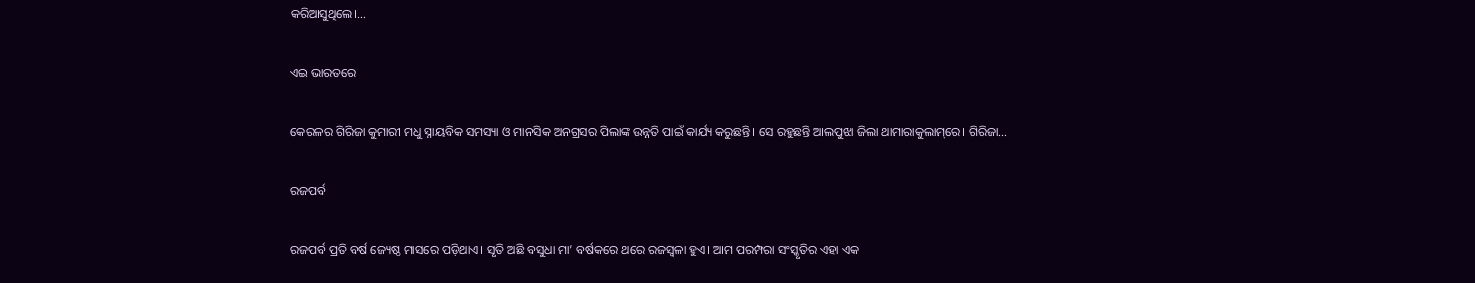କରିଆସୁଥିଲେ।…

ଏଇ ଭାରତରେ

କେରଳର ଗିରିଜା କୁମାରୀ ମଧୁ ସ୍ନାୟବିକ ସମସ୍ୟା ଓ ମାନସିକ ଅନଗ୍ରସର ପିଲାଙ୍କ ଉନ୍ନତି ପାଇଁ କାର୍ଯ୍ୟ କରୁଛନ୍ତି। ସେ ରହୁଛନ୍ତି ଆଲପୁଝା ଜିଲା ଥାମାରାକୁଲାମ୍‌ରେ। ଗିରିଜା…

ରଜପର୍ବ

ରଜପର୍ବ ପ୍ରତି ବର୍ଷ ଜ୍ୟେଷ୍ଠ ମାସରେ ପଡ଼ିଥାଏ। ସୃତି ଅଛି ବସୁଧା ମା’ ବର୍ଷକରେ ଥରେ ରଜସ୍ବଳା ହୁଏ। ଆମ ପରମ୍ପରା ସଂସ୍କୃତିର ଏହା ଏକ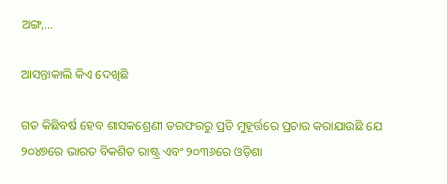ଅଙ୍ଗ,…

ଆସନ୍ତାକାଲି କିଏ ଦେଖିଛି

ଗତ କିଛିବର୍ଷ ହେବ ଶାସକଶ୍ରେଣୀ ତରଫରରୁ ପ୍ରତି ମୁହୂର୍ତ୍ତରେ ପ୍ରଚାର କରାଯାଉଛି ଯେ ୨୦୪୭ରେ ଭାରତ ବିକଶିତ ରାଷ୍ଟ୍ର ଏବଂ ୨୦୩୬ରେ ଓଡ଼ିଶା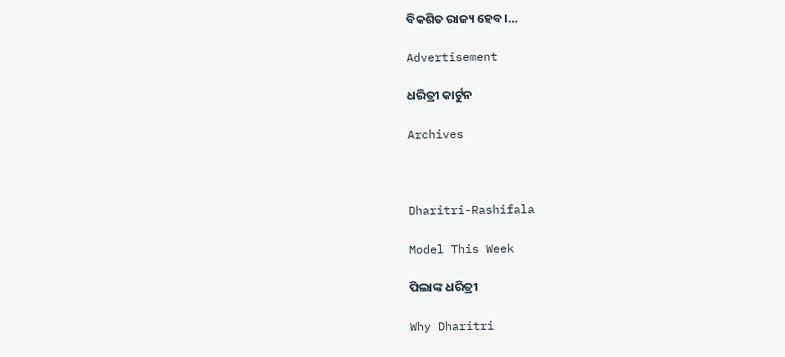ବିକଶିତ ରାଜ୍ୟ ହେବ।…

Advertisement

ଧରିତ୍ରୀ କାର୍ଟୁନ

Archives



Dharitri-Rashifala

Model This Week

ପିଲାଙ୍କ ଧରିତ୍ରୀ

Why Dharitri